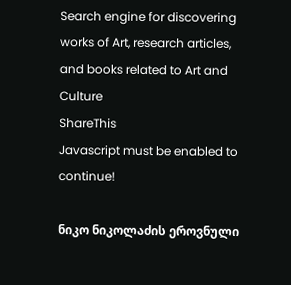Search engine for discovering works of Art, research articles, and books related to Art and Culture
ShareThis
Javascript must be enabled to continue!

ნიკო ნიკოლაძის ეროვნული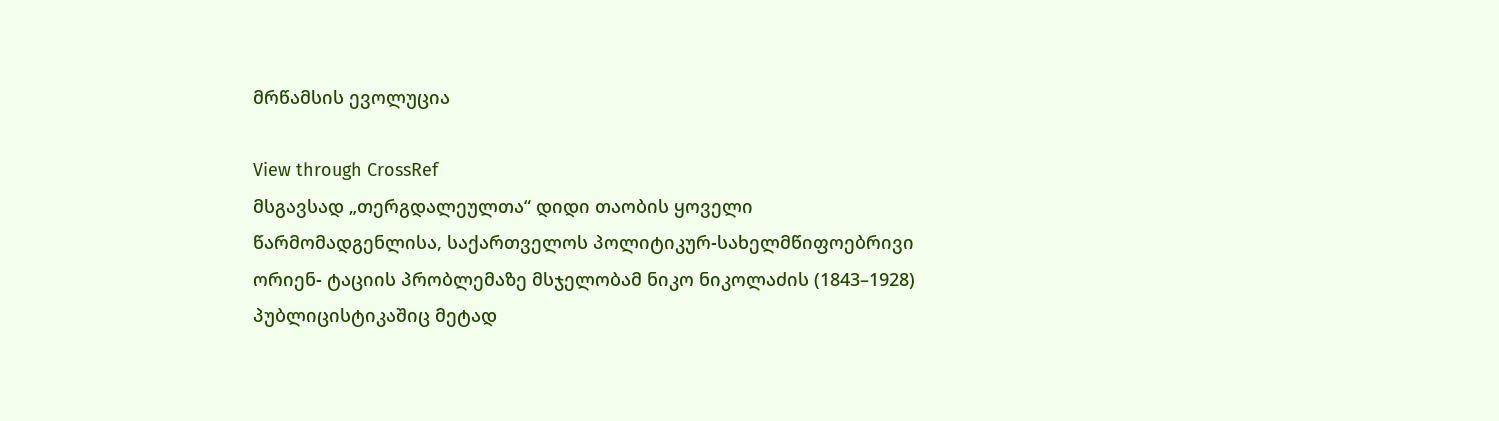მრწამსის ევოლუცია

View through CrossRef
მსგავსად „თერგდალეულთა“ დიდი თაობის ყოველი წარმომადგენლისა, საქართველოს პოლიტიკურ-სახელმწიფოებრივი ორიენ- ტაციის პრობლემაზე მსჯელობამ ნიკო ნიკოლაძის (1843–1928) პუბლიცისტიკაშიც მეტად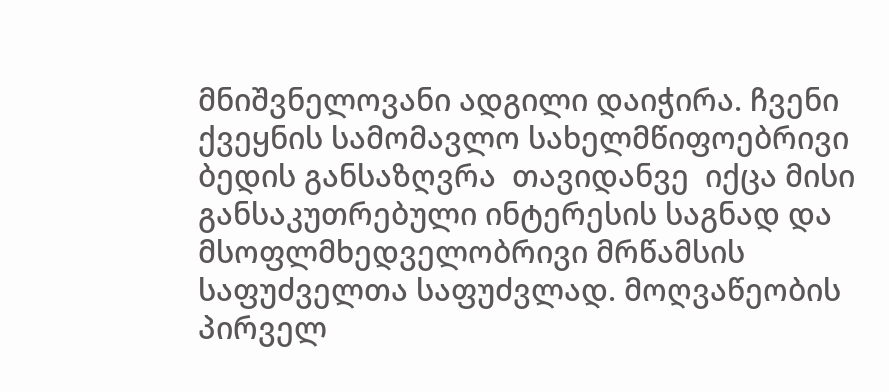მნიშვნელოვანი ადგილი დაიჭირა. ჩვენი ქვეყნის სამომავლო სახელმწიფოებრივი ბედის განსაზღვრა  თავიდანვე  იქცა მისი განსაკუთრებული ინტერესის საგნად და მსოფლმხედველობრივი მრწამსის საფუძველთა საფუძვლად. მოღვაწეობის პირველ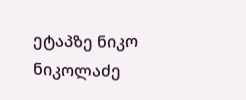ეტაპზე ნიკო ნიკოლაძე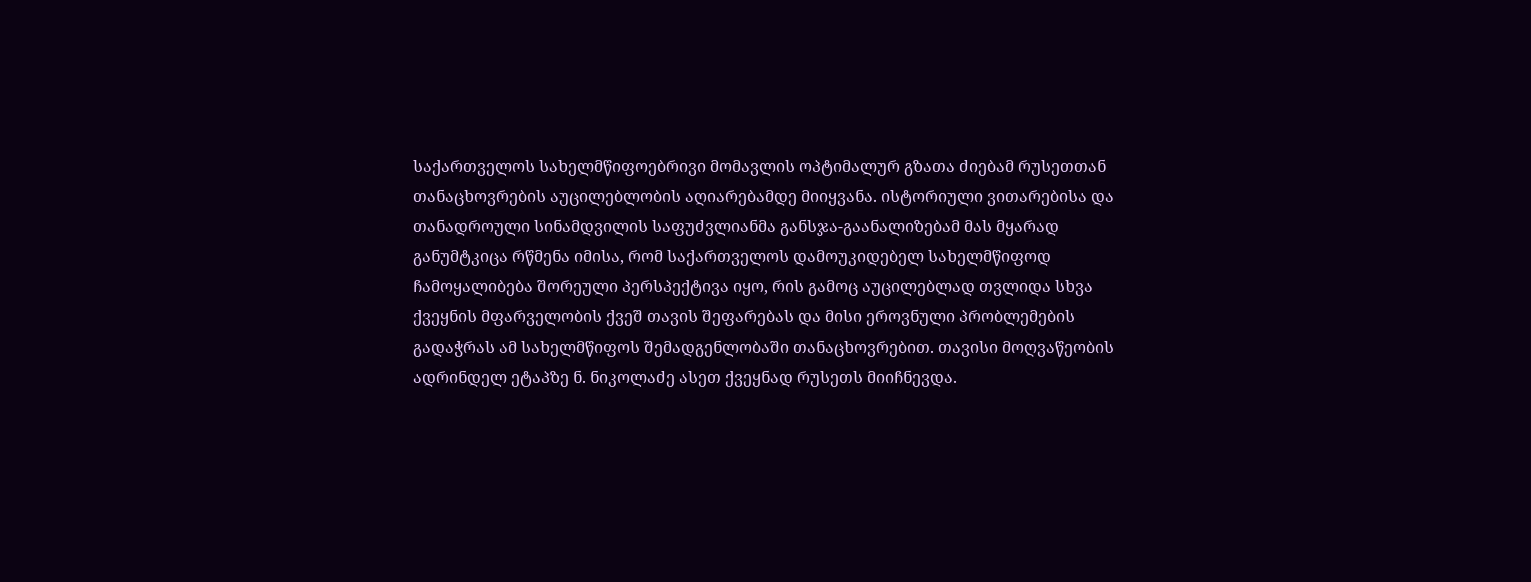საქართველოს სახელმწიფოებრივი მომავლის ოპტიმალურ გზათა ძიებამ რუსეთთან თანაცხოვრების აუცილებლობის აღიარებამდე მიიყვანა. ისტორიული ვითარებისა და თანადროული სინამდვილის საფუძვლიანმა განსჯა-გაანალიზებამ მას მყარად განუმტკიცა რწმენა იმისა, რომ საქართველოს დამოუკიდებელ სახელმწიფოდ ჩამოყალიბება შორეული პერსპექტივა იყო, რის გამოც აუცილებლად თვლიდა სხვა ქვეყნის მფარველობის ქვეშ თავის შეფარებას და მისი ეროვნული პრობლემების გადაჭრას ამ სახელმწიფოს შემადგენლობაში თანაცხოვრებით. თავისი მოღვაწეობის ადრინდელ ეტაპზე ნ. ნიკოლაძე ასეთ ქვეყნად რუსეთს მიიჩნევდა.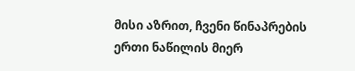მისი აზრით, ჩვენი წინაპრების ერთი ნაწილის მიერ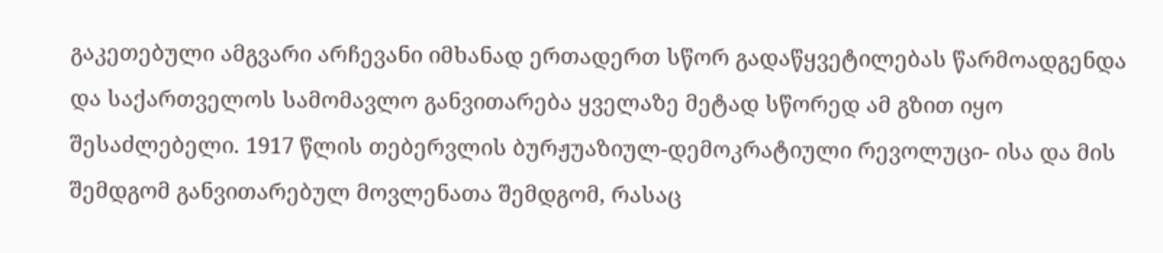გაკეთებული ამგვარი არჩევანი იმხანად ერთადერთ სწორ გადაწყვეტილებას წარმოადგენდა და საქართველოს სამომავლო განვითარება ყველაზე მეტად სწორედ ამ გზით იყო შესაძლებელი. 1917 წლის თებერვლის ბურჟუაზიულ-დემოკრატიული რევოლუცი- ისა და მის შემდგომ განვითარებულ მოვლენათა შემდგომ, რასაც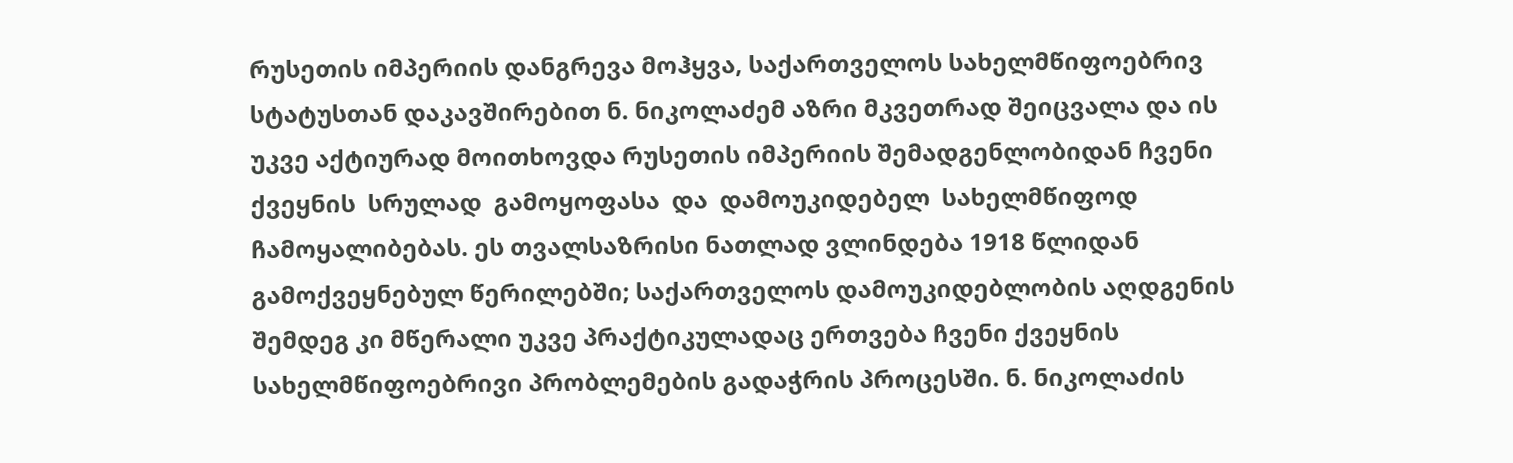რუსეთის იმპერიის დანგრევა მოჰყვა, საქართველოს სახელმწიფოებრივ სტატუსთან დაკავშირებით ნ. ნიკოლაძემ აზრი მკვეთრად შეიცვალა და ის უკვე აქტიურად მოითხოვდა რუსეთის იმპერიის შემადგენლობიდან ჩვენი  ქვეყნის  სრულად  გამოყოფასა  და  დამოუკიდებელ  სახელმწიფოდ ჩამოყალიბებას. ეს თვალსაზრისი ნათლად ვლინდება 1918 წლიდან გამოქვეყნებულ წერილებში; საქართველოს დამოუკიდებლობის აღდგენის შემდეგ კი მწერალი უკვე პრაქტიკულადაც ერთვება ჩვენი ქვეყნის სახელმწიფოებრივი პრობლემების გადაჭრის პროცესში. ნ. ნიკოლაძის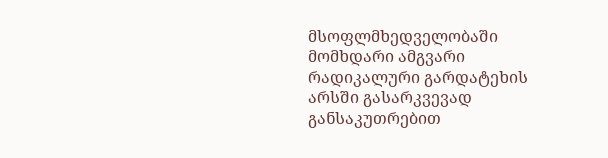მსოფლმხედველობაში მომხდარი ამგვარი რადიკალური გარდატეხის არსში გასარკვევად განსაკუთრებით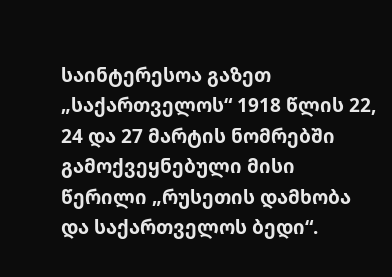საინტერესოა გაზეთ „საქართველოს“ 1918 წლის 22, 24 და 27 მარტის ნომრებში გამოქვეყნებული მისი წერილი „რუსეთის დამხობა და საქართველოს ბედი“.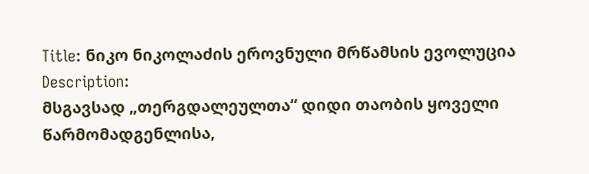Title: ნიკო ნიკოლაძის ეროვნული მრწამსის ევოლუცია
Description:
მსგავსად „თერგდალეულთა“ დიდი თაობის ყოველი წარმომადგენლისა,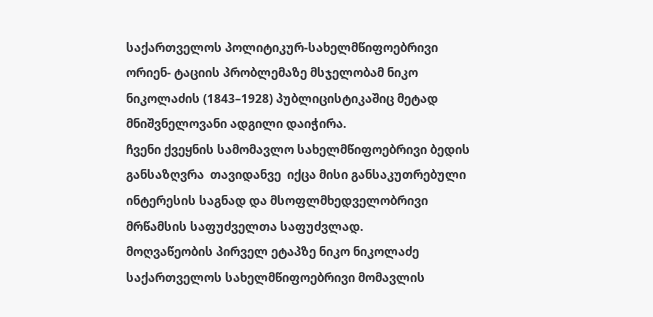საქართველოს პოლიტიკურ-სახელმწიფოებრივი ორიენ- ტაციის პრობლემაზე მსჯელობამ ნიკო ნიკოლაძის (1843–1928) პუბლიცისტიკაშიც მეტად მნიშვნელოვანი ადგილი დაიჭირა.
ჩვენი ქვეყნის სამომავლო სახელმწიფოებრივი ბედის განსაზღვრა  თავიდანვე  იქცა მისი განსაკუთრებული ინტერესის საგნად და მსოფლმხედველობრივი მრწამსის საფუძველთა საფუძვლად.
მოღვაწეობის პირველ ეტაპზე ნიკო ნიკოლაძე საქართველოს სახელმწიფოებრივი მომავლის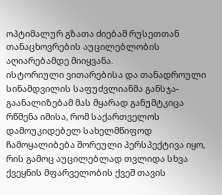ოპტიმალურ გზათა ძიებამ რუსეთთან თანაცხოვრების აუცილებლობის აღიარებამდე მიიყვანა.
ისტორიული ვითარებისა და თანადროული სინამდვილის საფუძვლიანმა განსჯა-გაანალიზებამ მას მყარად განუმტკიცა რწმენა იმისა, რომ საქართველოს დამოუკიდებელ სახელმწიფოდ ჩამოყალიბება შორეული პერსპექტივა იყო, რის გამოც აუცილებლად თვლიდა სხვა ქვეყნის მფარველობის ქვეშ თავის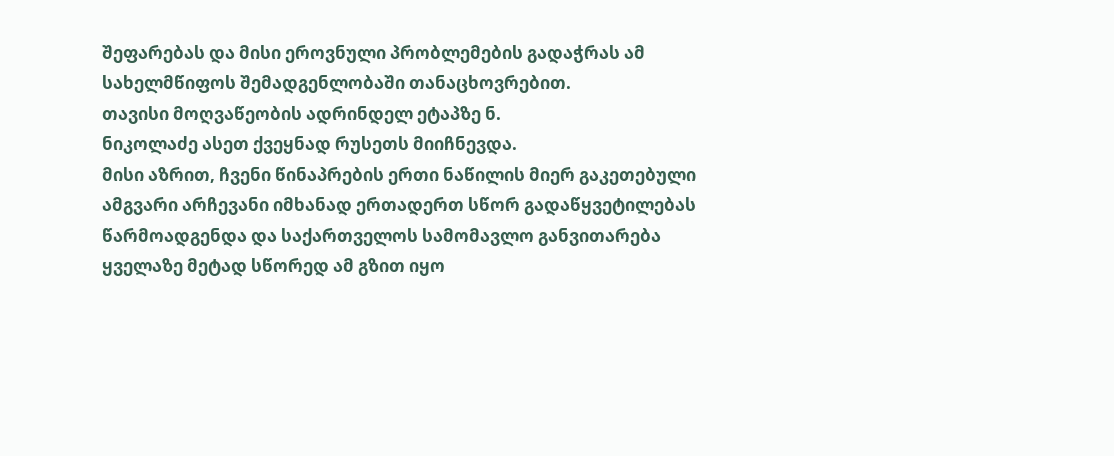შეფარებას და მისი ეროვნული პრობლემების გადაჭრას ამ სახელმწიფოს შემადგენლობაში თანაცხოვრებით.
თავისი მოღვაწეობის ადრინდელ ეტაპზე ნ.
ნიკოლაძე ასეთ ქვეყნად რუსეთს მიიჩნევდა.
მისი აზრით, ჩვენი წინაპრების ერთი ნაწილის მიერ გაკეთებული ამგვარი არჩევანი იმხანად ერთადერთ სწორ გადაწყვეტილებას წარმოადგენდა და საქართველოს სამომავლო განვითარება ყველაზე მეტად სწორედ ამ გზით იყო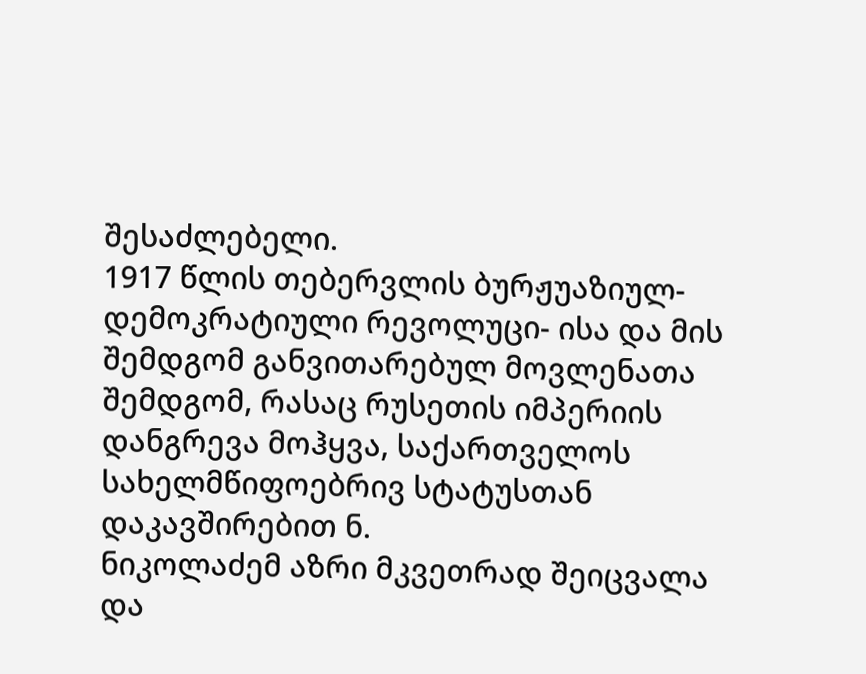შესაძლებელი.
1917 წლის თებერვლის ბურჟუაზიულ-დემოკრატიული რევოლუცი- ისა და მის შემდგომ განვითარებულ მოვლენათა შემდგომ, რასაც რუსეთის იმპერიის დანგრევა მოჰყვა, საქართველოს სახელმწიფოებრივ სტატუსთან დაკავშირებით ნ.
ნიკოლაძემ აზრი მკვეთრად შეიცვალა და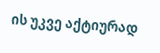ის უკვე აქტიურად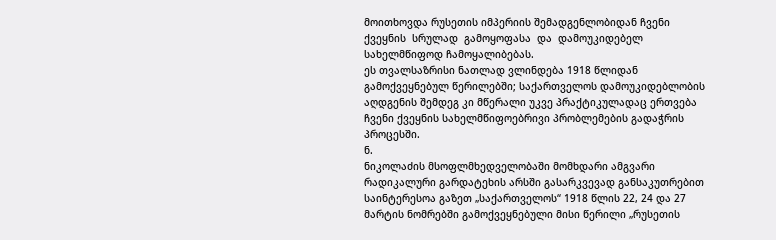მოითხოვდა რუსეთის იმპერიის შემადგენლობიდან ჩვენი  ქვეყნის  სრულად  გამოყოფასა  და  დამოუკიდებელ  სახელმწიფოდ ჩამოყალიბებას.
ეს თვალსაზრისი ნათლად ვლინდება 1918 წლიდან გამოქვეყნებულ წერილებში; საქართველოს დამოუკიდებლობის აღდგენის შემდეგ კი მწერალი უკვე პრაქტიკულადაც ერთვება ჩვენი ქვეყნის სახელმწიფოებრივი პრობლემების გადაჭრის პროცესში.
ნ.
ნიკოლაძის მსოფლმხედველობაში მომხდარი ამგვარი რადიკალური გარდატეხის არსში გასარკვევად განსაკუთრებით საინტერესოა გაზეთ „საქართველოს“ 1918 წლის 22, 24 და 27 მარტის ნომრებში გამოქვეყნებული მისი წერილი „რუსეთის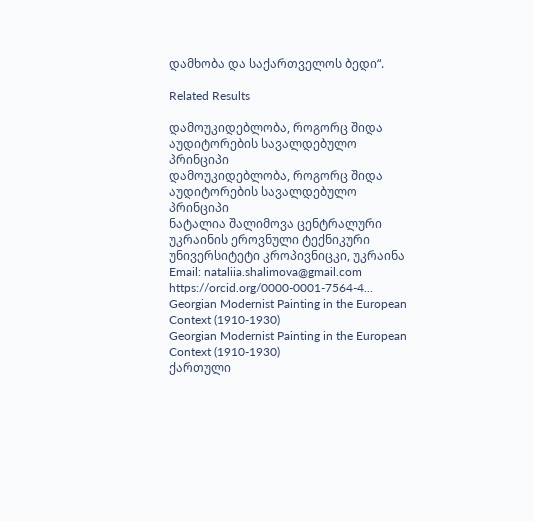დამხობა და საქართველოს ბედი“.

Related Results

დამოუკიდებლობა, როგორც შიდა აუდიტორების სავალდებულო პრინციპი
დამოუკიდებლობა, როგორც შიდა აუდიტორების სავალდებულო პრინციპი
ნატალია შალიმოვა ცენტრალური უკრაინის ეროვნული ტექნიკური უნივერსიტეტი კროპივნიცკი, უკრაინა Email: nataliia.shalimova@gmail.com https://orcid.org/0000-0001-7564-4...
Georgian Modernist Painting in the European Context (1910-1930)
Georgian Modernist Painting in the European Context (1910-1930)
ქართული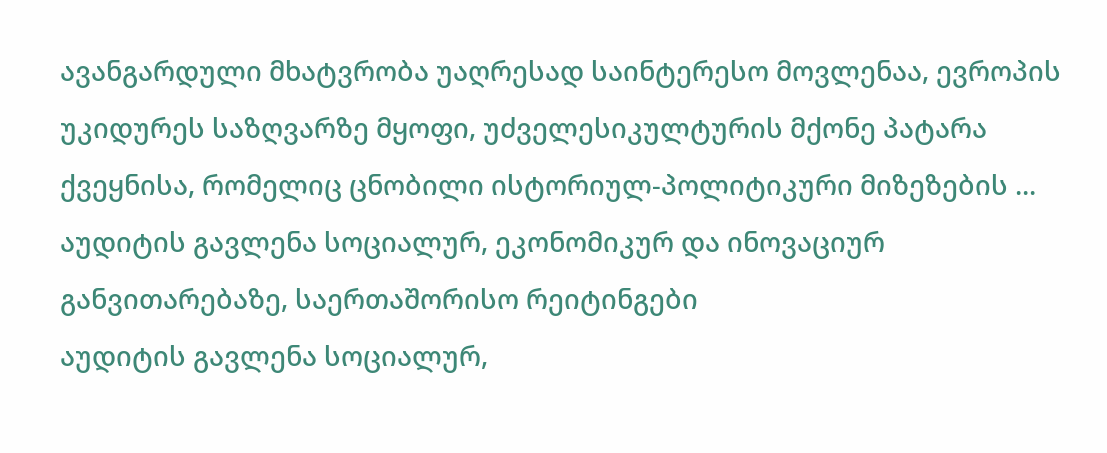ავანგარდული მხატვრობა უაღრესად საინტერესო მოვლენაა, ევროპის უკიდურეს საზღვარზე მყოფი, უძველესიკულტურის მქონე პატარა ქვეყნისა, რომელიც ცნობილი ისტორიულ-პოლიტიკური მიზეზების ...
აუდიტის გავლენა სოციალურ, ეკონომიკურ და ინოვაციურ განვითარებაზე, საერთაშორისო რეიტინგები
აუდიტის გავლენა სოციალურ,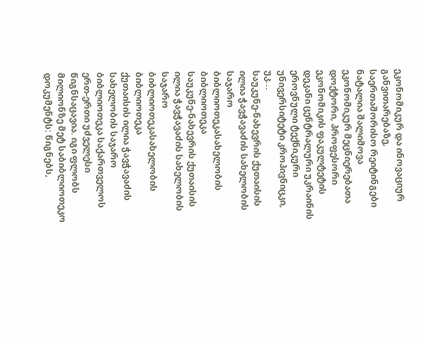ეკონომიკურ და ინოვაციურ განვითარებაზე, საერთაშორისო რეიტინგები
ნატალია შალიმოვა ეკონომიკურ მეცნიერებათა დოქტორი, პროფესორი ეკონომიკის ფაკულტეტის დეკანი ცენტრალური უკრაინის ეროვნული ტექნიკური უნივერსიტეტი კროპივნიცკი, უკ...
საუკუნე-ნახევრის ქუთაისის ილია ჭავჭავაძის სახელობის საჯარო ბიბლიოთეკასახელობის ბიბლიოთეკა
საუკუნე-ნახევრის ქუთაისის ილია ჭავჭავაძის სახელობის საჯარო ბიბლიოთეკასახელობის ბიბლიოთეკა
ქუთაისის ილია ჭავჭავაძის სახელობის საჯარო ბიბლიოთეკა საქართველოს ერთ-ერთი უძველესი წიგნსაცავია. იგი ფლობს მილიონზე მეტ საბიბლიოთეკო დოკუმენტს: წიგნებს,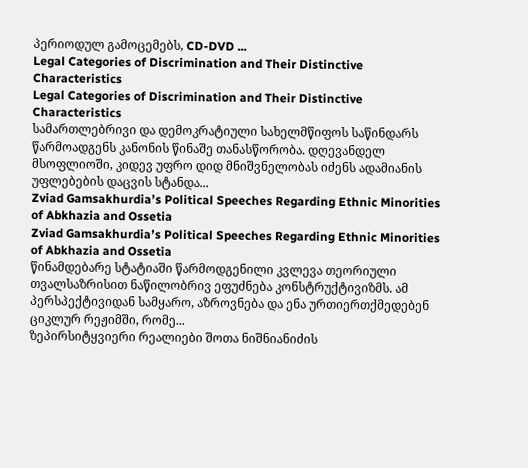პერიოდულ გამოცემებს, CD-DVD ...
Legal Categories of Discrimination and Their Distinctive Characteristics
Legal Categories of Discrimination and Their Distinctive Characteristics
სამართლებრივი და დემოკრატიული სახელმწიფოს საწინდარს წარმოადგენს კანონის წინაშე თანასწორობა. დღევანდელ მსოფლიოში, კიდევ უფრო დიდ მნიშვნელობას იძენს ადამიანის უფლებების დაცვის სტანდა...
Zviad Gamsakhurdiaʼs Political Speeches Regarding Ethnic Minorities of Abkhazia and Ossetia
Zviad Gamsakhurdiaʼs Political Speeches Regarding Ethnic Minorities of Abkhazia and Ossetia
წინამდებარე სტატიაში წარმოდგენილი კვლევა თეორიული თვალსაზრისით ნაწილობრივ ეფუძნება კონსტრუქტივიზმს. ამ პერსპექტივიდან სამყარო, აზროვნება და ენა ურთიერთქმედებენ ციკლურ რეჟიმში, რომე...
ზეპირსიტყვიერი რეალიები შოთა ნიშნიანიძის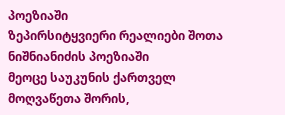პოეზიაში
ზეპირსიტყვიერი რეალიები შოთა ნიშნიანიძის პოეზიაში
მეოცე საუკუნის ქართველ მოღვაწეთა შორის,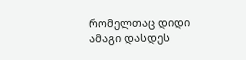რომელთაც დიდი ამაგი დასდეს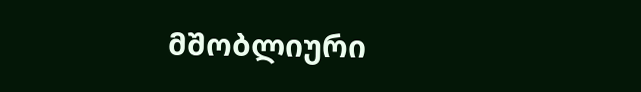მშობლიური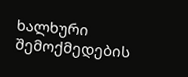ხალხური შემოქმედების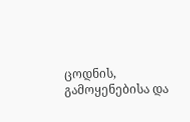ცოდნის, გამოყენებისა და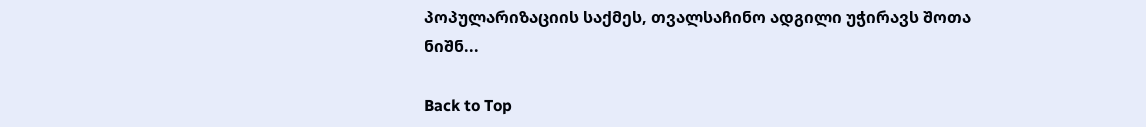პოპულარიზაციის საქმეს, თვალსაჩინო ადგილი უჭირავს შოთა ნიშნ...

Back to Top